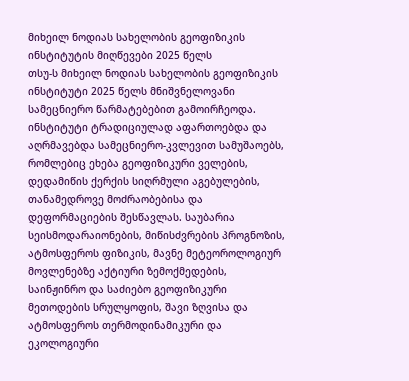მიხეილ ნოდიას სახელობის გეოფიზიკის ინსტიტუტის მიღწევები 2025 წელს
თსუ-ს მიხეილ ნოდიას სახელობის გეოფიზიკის ინსტიტუტი 2025 წელს მნიშვნელოვანი სამეცნიერო წარმატებებით გამოირჩეოდა. ინსტიტუტი ტრადიციულად აფართოებდა და აღრმავებდა სამეცნიერო-კვლევით სამუშაოებს, რომლებიც ეხება გეოფიზიკური ველების, დედამიწის ქერქის სიღრმული აგებულების, თანამედროვე მოძრაობებისა და დეფორმაციების შესწავლას. საუბარია სეისმოდარაიონების, მიწისძვრების პროგნოზის, ატმოსფეროს ფიზიკის, მავნე მეტეოროლოგიურ მოვლენებზე აქტიური ზემოქმედების, საინჟინრო და საძიებო გეოფიზიკური მეთოდების სრულყოფის, შავი ზღვისა და ატმოსფეროს თერმოდინამიკური და ეკოლოგიური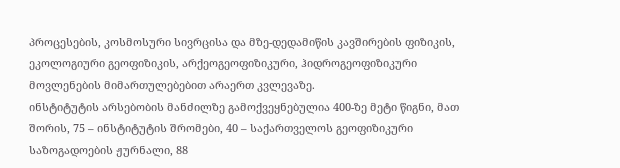პროცესების, კოსმოსური სივრცისა და მზე-დედამიწის კავშირების ფიზიკის, ეკოლოგიური გეოფიზიკის, არქეოგეოფიზიკური, ჰიდროგეოფიზიკური მოვლენების მიმართულებებით არაერთ კვლევაზე.
ინსტიტუტის არსებობის მანძილზე გამოქვეყნებულია 400-ზე მეტი წიგნი, მათ შორის, 75 – ინსტიტუტის შრომები, 40 – საქართველოს გეოფიზიკური საზოგადოების ჟურნალი, 88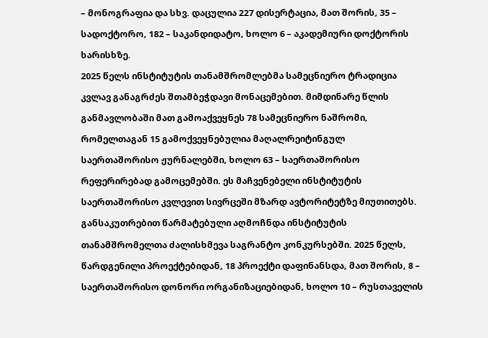– მონოგრაფია და სხვ. დაცულია 227 დისერტაცია, მათ შორის, 35 – სადოქტორო, 182 – საკანდიდატო, ხოლო 6 – აკადემიური დოქტორის ხარისხზე.
2025 წელს ინსტიტუტის თანამშრომლებმა სამეცნიერო ტრადიცია კვლავ განაგრძეს შთამბეჭდავი მონაცემებით. მიმდინარე წლის განმავლობაში მათ გამოაქვეყნეს 78 სამეცნიერო ნაშრომი, რომელთაგან 15 გამოქვეყნებულია მაღალრეიტინგულ საერთაშორისო ჟურნალებში, ხოლო 63 – საერთაშორისო რეფერირებად გამოცემებში. ეს მაჩვენებელი ინსტიტუტის საერთაშორისო კვლევით სივრცეში მზარდ ავტორიტეტზე მიუთითებს.
განსაკუთრებით წარმატებული აღმოჩნდა ინსტიტუტის თანამშრომელთა ძალისხმევა საგრანტო კონკურსებში. 2025 წელს, წარდგენილი პროექტებიდან, 18 პროექტი დაფინანსდა, მათ შორის, 8 – საერთაშორისო დონორი ორგანიზაციებიდან, ხოლო 10 – რუსთაველის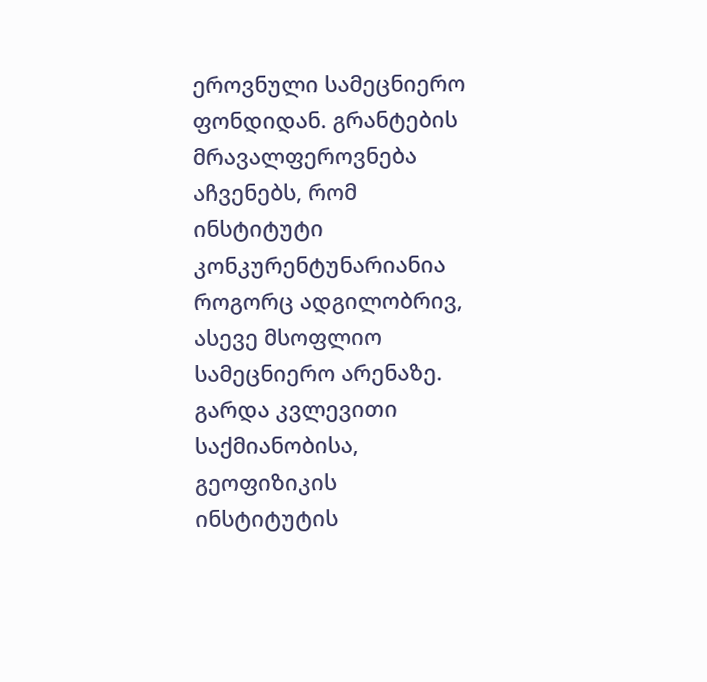ეროვნული სამეცნიერო ფონდიდან. გრანტების მრავალფეროვნება აჩვენებს, რომ ინსტიტუტი კონკურენტუნარიანია როგორც ადგილობრივ, ასევე მსოფლიო სამეცნიერო არენაზე.
გარდა კვლევითი საქმიანობისა, გეოფიზიკის ინსტიტუტის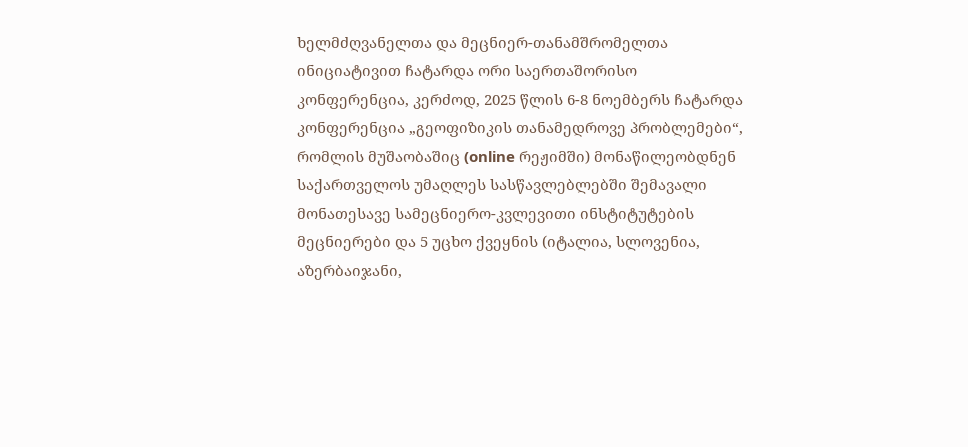ხელმძღვანელთა და მეცნიერ-თანამშრომელთა ინიციატივით ჩატარდა ორი საერთაშორისო კონფერენცია, კერძოდ, 2025 წლის 6-8 ნოემბერს ჩატარდა კონფერენცია „გეოფიზიკის თანამედროვე პრობლემები“, რომლის მუშაობაშიც (online რეჟიმში) მონაწილეობდნენ საქართველოს უმაღლეს სასწავლებლებში შემავალი მონათესავე სამეცნიერო-კვლევითი ინსტიტუტების მეცნიერები და 5 უცხო ქვეყნის (იტალია, სლოვენია, აზერბაიჯანი,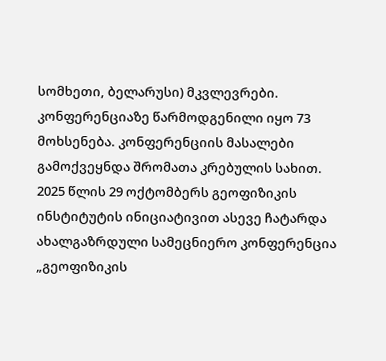სომხეთი, ბელარუსი) მკვლევრები. კონფერენციაზე წარმოდგენილი იყო 73 მოხსენება. კონფერენციის მასალები გამოქვეყნდა შრომათა კრებულის სახით.
2025 წლის 29 ოქტომბერს გეოფიზიკის ინსტიტუტის ინიციატივით ასევე ჩატარდა ახალგაზრდული სამეცნიერო კონფერენცია „გეოფიზიკის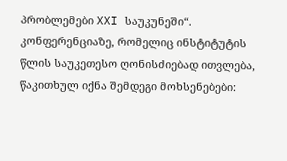პრობლემები XXI საუკუნეში“. კონფერენციაზე, რომელიც ინსტიტუტის წლის საუკეთესო ღონისძიებად ითვლება, წაკითხულ იქნა შემდეგი მოხსენებები: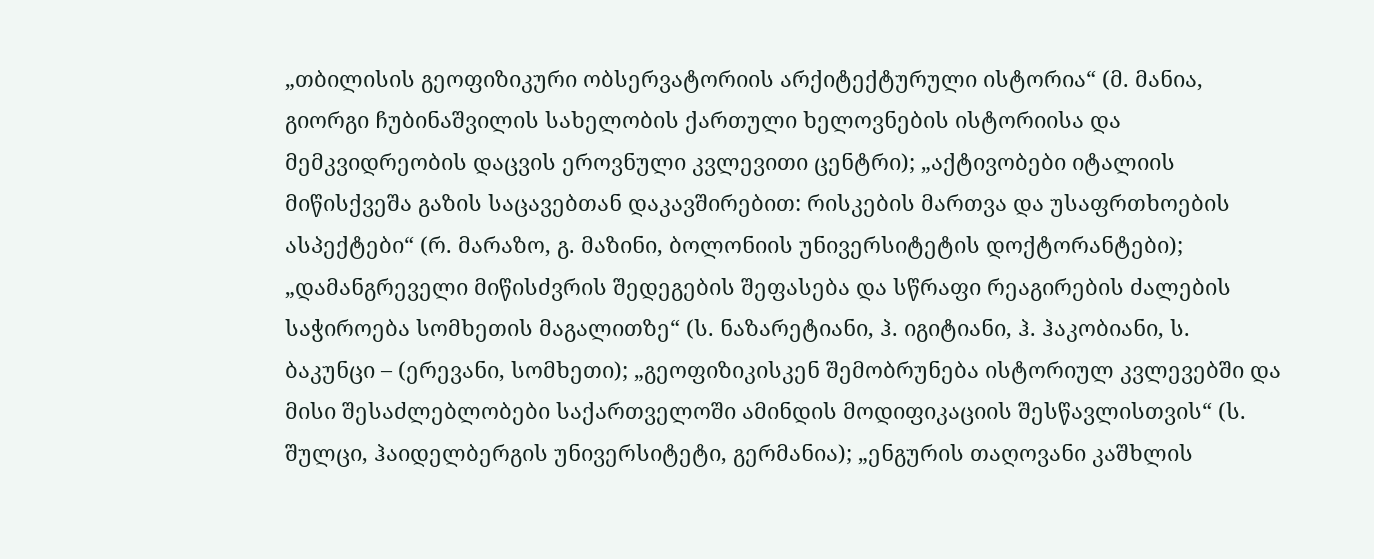„თბილისის გეოფიზიკური ობსერვატორიის არქიტექტურული ისტორია“ (მ. მანია, გიორგი ჩუბინაშვილის სახელობის ქართული ხელოვნების ისტორიისა და მემკვიდრეობის დაცვის ეროვნული კვლევითი ცენტრი); „აქტივობები იტალიის მიწისქვეშა გაზის საცავებთან დაკავშირებით: რისკების მართვა და უსაფრთხოების ასპექტები“ (რ. მარაზო, გ. მაზინი, ბოლონიის უნივერსიტეტის დოქტორანტები); „დამანგრეველი მიწისძვრის შედეგების შეფასება და სწრაფი რეაგირების ძალების საჭიროება სომხეთის მაგალითზე“ (ს. ნაზარეტიანი, ჰ. იგიტიანი, ჰ. ჰაკობიანი, ს. ბაკუნცი – (ერევანი, სომხეთი); „გეოფიზიკისკენ შემობრუნება ისტორიულ კვლევებში და მისი შესაძლებლობები საქართველოში ამინდის მოდიფიკაციის შესწავლისთვის“ (ს. შულცი, ჰაიდელბერგის უნივერსიტეტი, გერმანია); „ენგურის თაღოვანი კაშხლის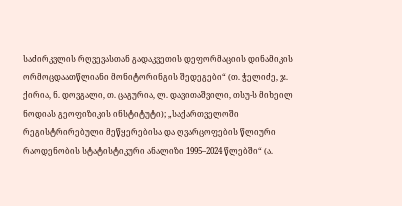საძირკვლის რღვევასთან გადაკვეთის დეფორმაციის დინამიკის ორმოცდაათწლიანი მონიტორინგის შედეგები“ (თ. ჭელიძე, ჯ. ქირია, ნ. დოვგალი, თ. ცაგურია, ლ. დავითაშვილი, თსუ-ს მიხეილ ნოდიას გეოფიზიკის ინსტიტუტი); „საქართველოში რეგისტრირებული მეწყერებისა და ღვარცოფების წლიური რაოდენობის სტატისტიკური ანალიზი 1995–2024 წლებში“ (ა.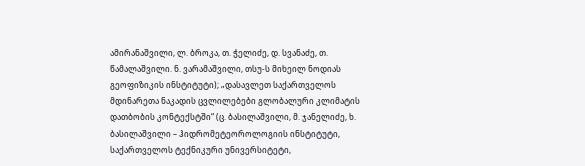ამირანაშვილი, ლ. ბროკა, თ. ჭელიძე, დ. სვანაძე, თ. წამალაშვილი. ნ. ვარამაშვილი, თსუ-ს მიხეილ ნოდიას გეოფიზიკის ინსტიტუტი); „დასავლეთ საქართველოს მდინარეთა ნაკადის ცვლილებები გლობალური კლიმატის დათბობის კონტექსტში“ (ც. ბასილაშვილი, მ. ჯანელიძე, ხ. ბასილაშვილი – ჰიდრომეტეოროლოგიის ინსტიტუტი, საქართველოს ტექნიკური უნივერსიტეტი,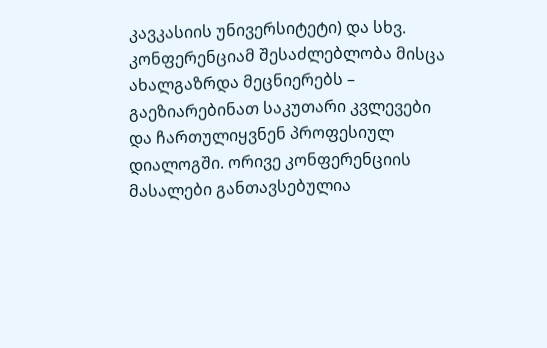კავკასიის უნივერსიტეტი) და სხვ.
კონფერენციამ შესაძლებლობა მისცა ახალგაზრდა მეცნიერებს – გაეზიარებინათ საკუთარი კვლევები და ჩართულიყვნენ პროფესიულ დიალოგში. ორივე კონფერენციის მასალები განთავსებულია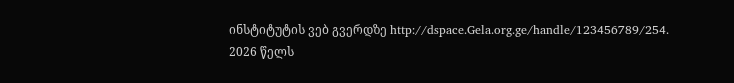ინსტიტუტის ვებ გვერდზე http://dspace.Gela.org.ge/handle/123456789/254.
2026 წელს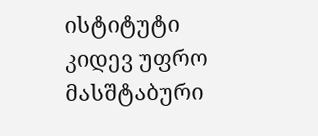ისტიტუტი კიდევ უფრო მასშტაბური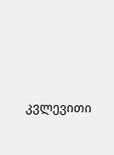კვლევითი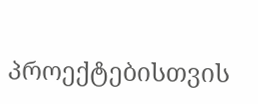პროექტებისთვის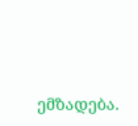ემზადება.